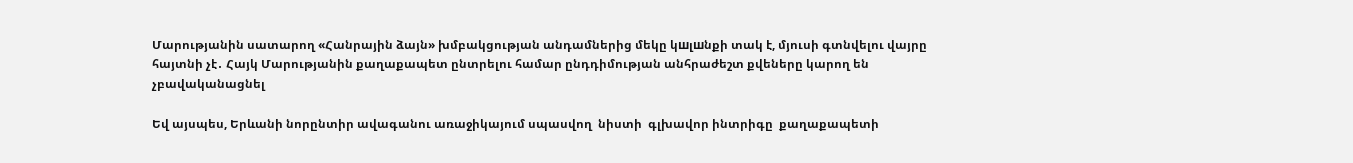Մարությանին սատարող «Հանրային ձայն» խմբակցության անդամներից մեկը կшլшնքի տակ է, մյուսի գտնվելու վայրը հայտնի չէ․ Հայկ Մարությանին քաղաքապետ ընտրելու համար ընդդիմության անհրաժեշտ քվեները կարող են չբավականացնել

Եվ այսպես, Երևանի նորընտիր ավագանու առաջիկայում սպասվող  նիստի  գլխավոր ինտրիգը  քաղաքապետի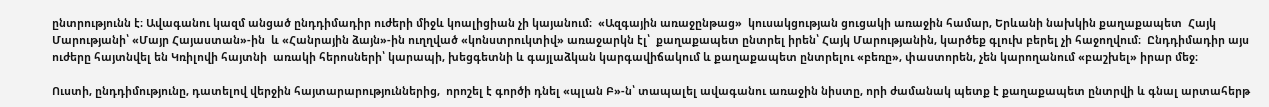ընտրությունն է։ Ավագանու կազմ անցած ընդդիմադիր ուժերի միջև կոալիցիան չի կայանում։  «Ազգային առաջընթաց»  կուսակցության ցուցակի առաջին համար, Երևանի նախկին քաղաքապետ  Հայկ Մարությանի՝ «Մայր Հայաստան»-ին  և «Հանրային ձայն»-ին ուղղված «կոնստրուկտիվ» առաջարկն էլ՝  քաղաքապետ ընտրել իրեն՝ Հայկ Մարությանին, կարծեք գլուխ բերել չի հաջողվում։  Ընդդիմադիր այս ուժերը հայտնվել են Կռիլովի հայտնի  առակի հերոսների՝ կարապի, խեցգետնի և գայլաձկան կարգավիճակում և քաղաքապետ ընտրելու «բեռը», փաստորեն, չեն կարողանում «բաշխել» իրար մեջ։

Ուստի, ընդդիմությունը, դատելով վերջին հայտարարություններից,  որոշել է գործի դնել «պլան Բ»-ն՝ տապալել ավագանու առաջին նիստը, որի ժամանակ պետք է քաղաքապետ ընտրվի և գնալ արտահերթ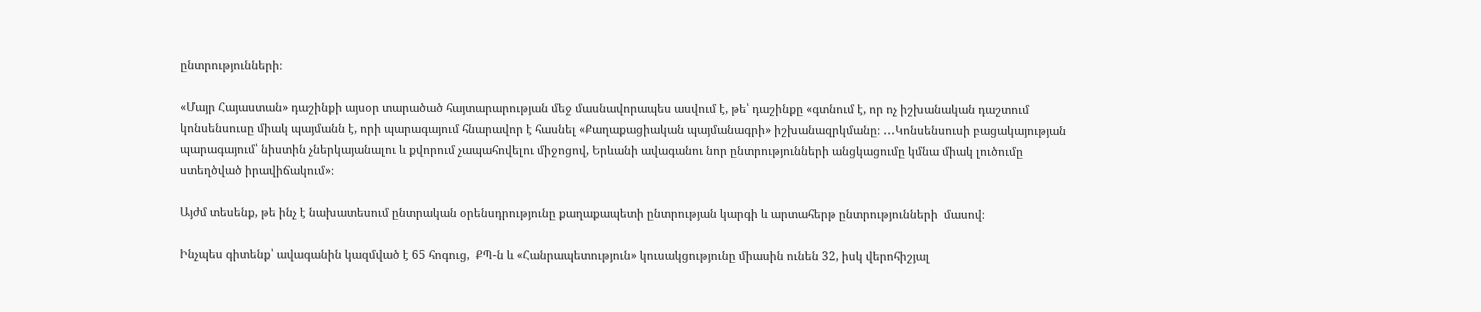ընտրությունների։

«Մայր Հայաստան» դաշինքի այսօր տարածած հայտարարության մեջ մասնավորապես ասվում է, թե՝ դաշինքը «գտնում է, որ ոչ իշխանական դաշտում կոնսենսուսը միակ պայմանն է, որի պարագայում հնարավոր է հասնել «Քաղաքացիական պայմանագրի» իշխանազրկմանը։ ․․․Կոնսենսուսի բացակայության պարագայում՝ նիստին չներկայանալու և քվորում չապահովելու միջոցով, Երևանի ավագանու նոր ընտրությունների անցկացումը կմնա միակ լուծումը ստեղծված իրավիճակում»։

Այժմ տեսենք, թե ինչ է նախատեսում ընտրական օրենսդրությունը քաղաքապետի ընտրության կարգի և արտահերթ ընտրությունների  մասով։

Ինչպես գիտենք՝ ավագանին կազմված է 65 հոգուց,  ՔՊ-ն և «Հանրապետություն» կուսակցությունը միասին ունեն 32, իսկ վերոհիշյալ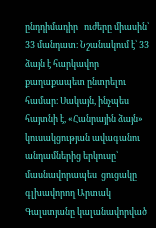ընդդիմադիր   ուժերը միասին՝ 33 մանդատ։ Նշանակում է՝ 33 ձայն է հարկավոր քաղաքապետ ընտրելու համար։ Սակայն, ինչպես հայտնի է, «Հանրային ձայն» կուսակցության ավագանու անդամներից երկուսը՝ մասնավորապես  ցուցակը գլխավորող Արտակ Գալստյանը կալանավորված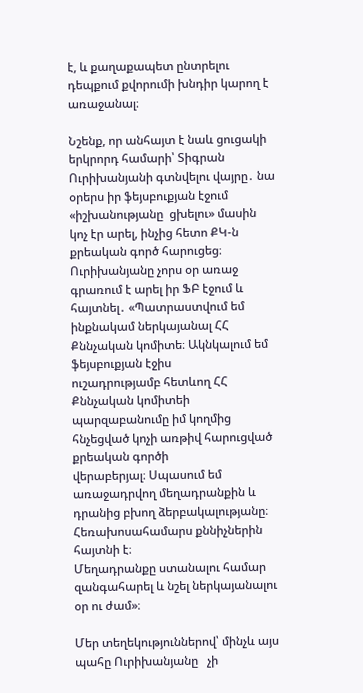է, և քաղաքապետ ընտրելու դեպքում քվորումի խնդիր կարող է առաջանալ։

Նշենք, որ անհայտ է նաև ցուցակի երկրորդ համարի՝ Տիգրան Ուրիխանյանի գտնվելու վայրը․ նա օրերս իր ֆեյսբուքյան էջում «իշխանությանը  ցխելու» մասին կոչ էր արել, ինչից հետո ՔԿ-ն քրեական գործ հարուցեց։ Ուրիխանյանը չորս օր առաջ գրառում է արել իր ՖԲ էջում և հայտնել․ «Պատրաստվում եմ ինքնակամ ներկայանալ ՀՀ Քննչական կոմիտե։ Ակնկալում եմ ֆեյսբուքյան էջիս
ուշադրությամբ հետևող ՀՀ Քննչական կոմիտեի պարզաբանումը իմ կողմից հնչեցված կոչի առթիվ հարուցված քրեական գործի
վերաբերյալ։ Սպասում եմ առաջադրվող մեղադրանքին և դրանից բխող ձերբակալությանը։ Հեռախոսահամարս քննիչներին հայտնի է։
Մեղադրանքը ստանալու համար զանգահարել և նշել ներկայանալու օր ու ժամ»։

Մեր տեղեկություններով՝ մինչև այս պահը Ուրիխանյանը   չի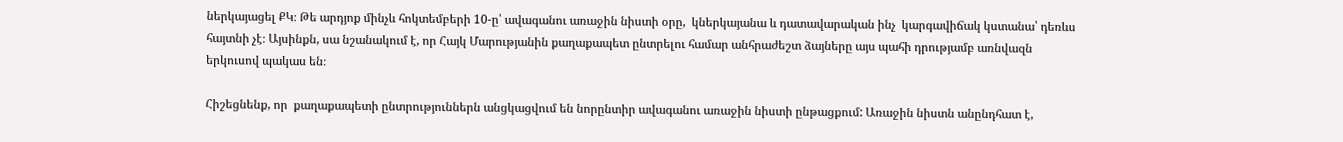ներկայացել ՔԿ։ Թե արդյոք մինչև հոկտեմբերի 10-ը՝ ավագանու առաջին նիստի օրը,  կներկայանա և դատավարական ինչ  կարգավիճակ կստանա՝ դեռևս հայտնի չէ։ Այսինքն, սա նշանակում է, որ Հայկ Մարությանին քաղաքապետ ընտրելու համար անհրաժեշտ ձայները այս պահի դրությամբ առնվազն երկուսով պակաս են։

Հիշեցնենք, որ  քաղաքապետի ընտրություններն անցկացվում են նորընտիր ավագանու առաջին նիստի ընթացքում: Առաջին նիստն անընդհատ է,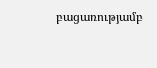բացառությամբ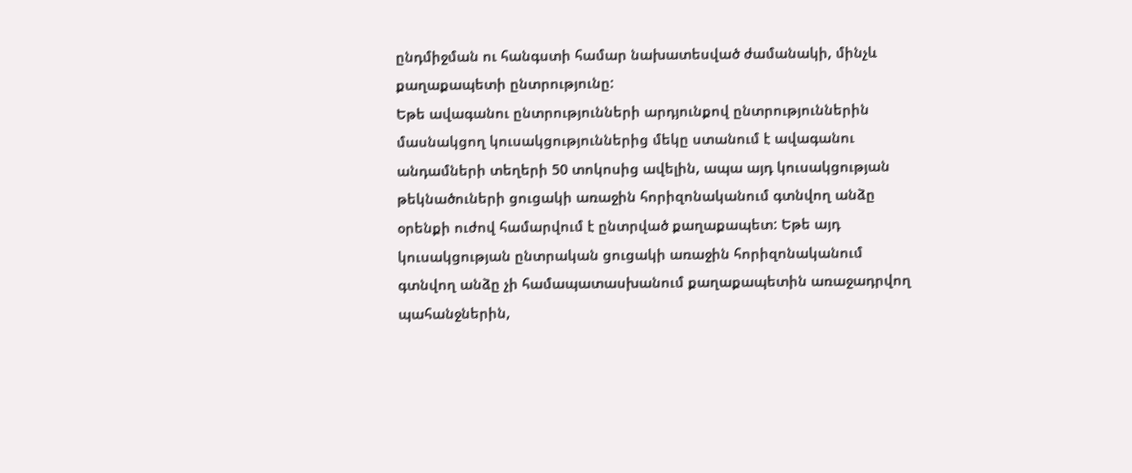ընդմիջման ու հանգստի համար նախատեսված ժամանակի, մինչև քաղաքապետի ընտրությունը:
Եթե ավագանու ընտրությունների արդյունքով ընտրություններին մասնակցող կուսակցություններից մեկը ստանում է ավագանու անդամների տեղերի 50 տոկոսից ավելին, ապա այդ կուսակցության թեկնածուների ցուցակի առաջին հորիզոնականում գտնվող անձը օրենքի ուժով համարվում է ընտրված քաղաքապետ: Եթե այդ կուսակցության ընտրական ցուցակի առաջին հորիզոնականում գտնվող անձը չի համապատասխանում քաղաքապետին առաջադրվող պահանջներին,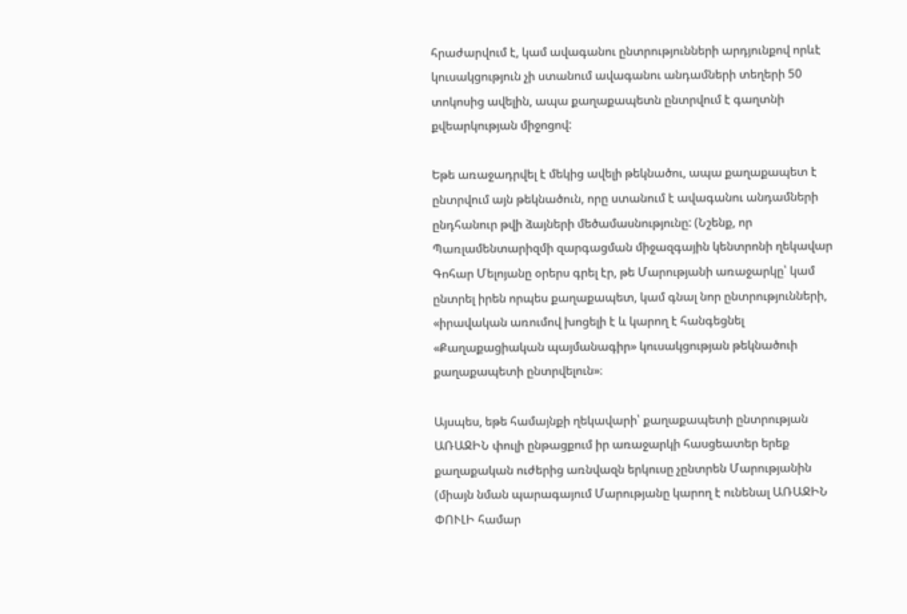հրաժարվում է, կամ ավագանու ընտրությունների արդյունքով որևէ կուսակցություն չի ստանում ավագանու անդամների տեղերի 50 տոկոսից ավելին, ապա քաղաքապետն ընտրվում է գաղտնի քվեարկության միջոցով:

Եթե առաջադրվել է մեկից ավելի թեկնածու, ապա քաղաքապետ է ընտրվում այն թեկնածուն, որը ստանում է ավագանու անդամների ընդհանուր թվի ձայների մեծամասնությունը: (Նշենք, որ Պառլամենտարիզմի զարգացման միջազգային կենտրոնի ղեկավար Գոհար Մելոյանը օրերս գրել էր, թե Մարությանի առաջարկը՝ կամ ընտրել իրեն որպես քաղաքապետ, կամ գնալ նոր ընտրությունների, «իրավական առումով խոցելի է և կարող է հանգեցնել «Քաղաքացիական պայմանագիր» կուսակցության թեկնածուի  քաղաքապետի ընտրվելուն»։

Այսպես, եթե համայնքի ղեկավարի՝ քաղաքապետի ընտրության ԱՌԱՋԻՆ փուլի ընթացքում իր առաջարկի հասցեատեր երեք քաղաքական ուժերից առնվազն երկուսը չընտրեն Մարությանին (միայն նման պարագայում Մարությանը կարող է ունենալ ԱՌԱՋԻՆ ՓՈՒԼԻ համար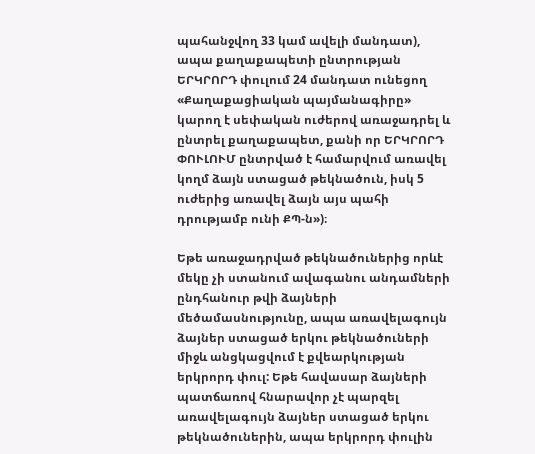պահանջվող 33 կամ ավելի մանդատ), ապա քաղաքապետի ընտրության ԵՐԿՐՈՐԴ փուլում 24 մանդատ ունեցող «Քաղաքացիական պայմանագիրը» կարող է սեփական ուժերով առաջադրել և ընտրել քաղաքապետ, քանի որ ԵՐԿՐՈՐԴ ՓՈՒԼՈՒՄ ընտրված է համարվում առավել կողմ ձայն ստացած թեկնածուն, իսկ 5 ուժերից առավել ձայն այս պահի դրությամբ ունի ՔՊ-ն»)։

Եթե առաջադրված թեկնածուներից որևէ մեկը չի ստանում ավագանու անդամների ընդհանուր թվի ձայների մեծամասնությունը, ապա առավելագույն ձայներ ստացած երկու թեկնածուների միջև անցկացվում է քվեարկության երկրորդ փուլ: Եթե հավասար ձայների պատճառով հնարավոր չէ պարզել առավելագույն ձայներ ստացած երկու թեկնածուներին, ապա երկրորդ փուլին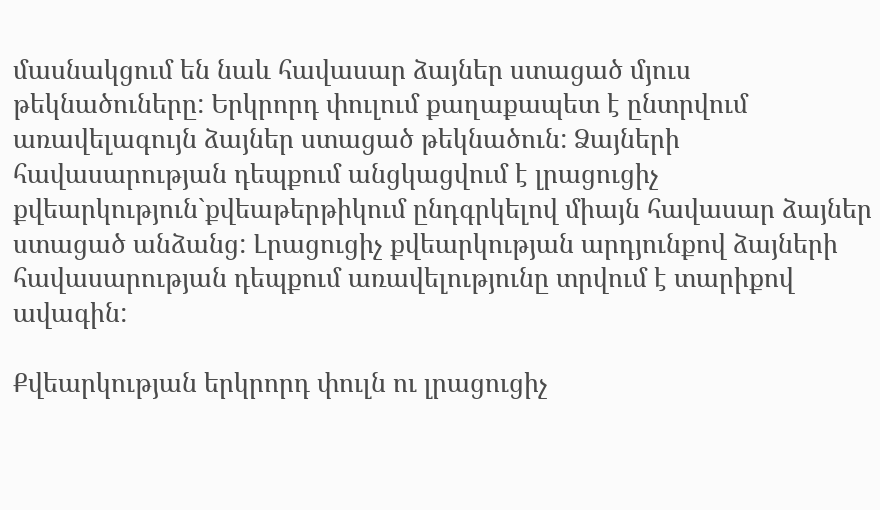մասնակցում են նաև հավասար ձայներ ստացած մյուս թեկնածուները: Երկրորդ փուլում քաղաքապետ է ընտրվում առավելագույն ձայներ ստացած թեկնածուն: Ձայների հավասարության դեպքում անցկացվում է լրացուցիչ քվեարկություն`քվեաթերթիկում ընդգրկելով միայն հավասար ձայներ ստացած անձանց: Լրացուցիչ քվեարկության արդյունքով ձայների հավասարության դեպքում առավելությունը տրվում է տարիքով ավագին:

Քվեարկության երկրորդ փուլն ու լրացուցիչ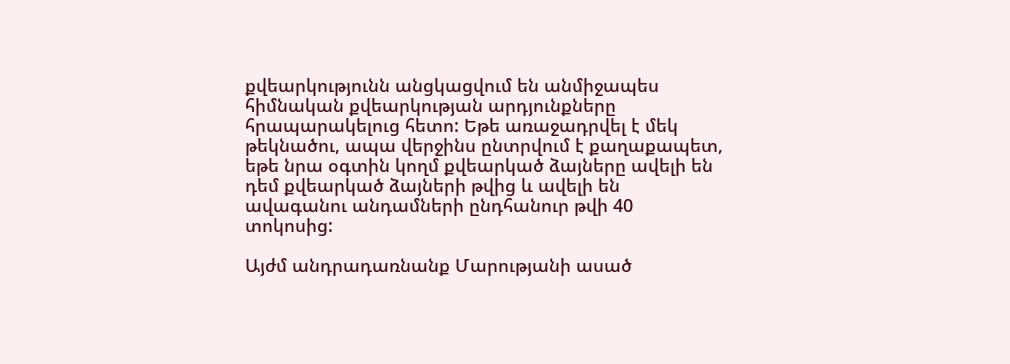քվեարկությունն անցկացվում են անմիջապես հիմնական քվեարկության արդյունքները հրապարակելուց հետո: Եթե առաջադրվել է մեկ թեկնածու, ապա վերջինս ընտրվում է քաղաքապետ, եթե նրա օգտին կողմ քվեարկած ձայները ավելի են դեմ քվեարկած ձայների թվից և ավելի են ավագանու անդամների ընդհանուր թվի 40 տոկոսից:

Այժմ անդրադառնանք Մարությանի ասած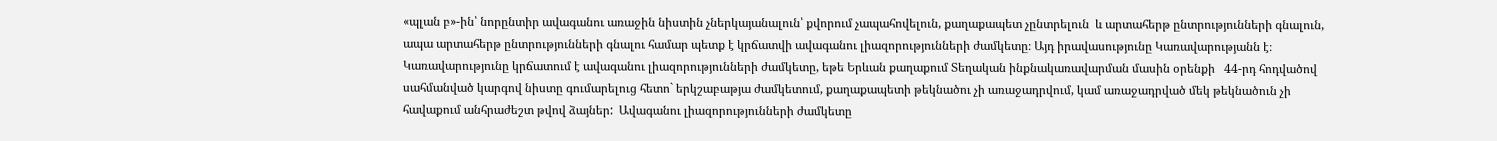«պլան բ»-ին՝ նորընտիր ավագանու առաջին նիստին չներկայանալուն՝ քվորում չապահովելուն, քաղաքապետ չընտրելուն  և արտահերթ ընտրությունների գնալուն, ապա արտահերթ ընտրությունների գնալու համար պետք է կրճատվի ավագանու լիազորությունների ժամկետը։ Այդ իրավասությունը Կառավարությանն է։  Կառավարությունը կրճատում է ավագանու լիազորությունների ժամկետը, եթե Երևան քաղաքում Տեղական ինքնակառավարման մասին օրենքի   44-րդ հոդվածով սահմանված կարգով նիստը գումարելուց հետո` երկշաբաթյա ժամկետում, քաղաքապետի թեկնածու չի առաջադրվում, կամ առաջադրված մեկ թեկնածուն չի հավաքում անհրաժեշտ թվով ձայներ:  Ավագանու լիազորությունների ժամկետը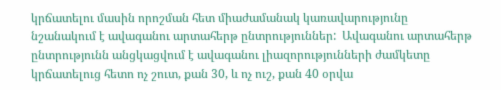կրճատելու մասին որոշման հետ միաժամանակ կառավարությունը նշանակում է ավագանու արտահերթ ընտրություններ:  Ավագանու արտահերթ ընտրությունն անցկացվում է ավագանու լիազորությունների ժամկետը կրճատելուց հետո ոչ շուտ, քան 30, և ոչ ուշ, քան 40 օրվա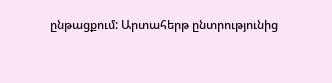ընթացքում: Արտահերթ ընտրությունից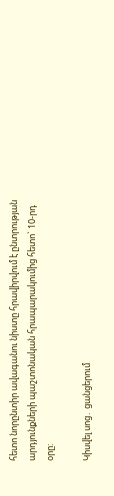հետո նորընտիր ավագանու նիստը հրավիրվում է ընտրության արդյունքների պաշտոնական հրապարակումից հետո` 10-րդ օրը:

Կիսվել սոց․ ցանցերում